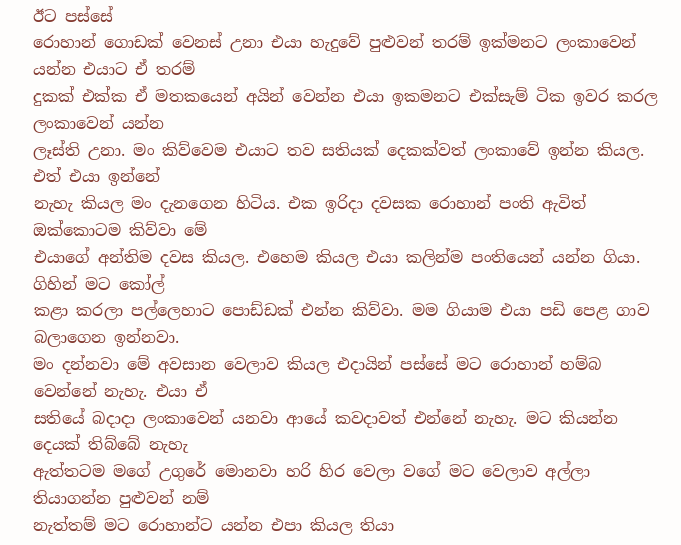ඊට පස්සේ
රොහාන් ගොඩක් වෙනස් උනා එයා හැදුවේ පුළුවන් තරම් ඉක්මනට ලංකාවෙන් යන්න එයාට ඒ තරම්
දුකක් එක්ක ඒ මතකයෙන් අයින් වෙන්න එයා ඉකමනට එක්සැම් ටික ඉවර කරල ලංකාවෙන් යන්න
ලෑස්ති උනා. මං කිව්වෙම එයාට තව සතියක් දෙකක්වත් ලංකාවේ ඉන්න කියල. එත් එයා ඉන්නේ
නැහැ කියල මං දැනගෙන හිටිය. එක ඉරිදා දවසක රොහාන් පංති ඇවිත් ඔක්කොටම කිව්වා මේ
එයාගේ අන්තිම දවස කියල. එහෙම කියල එයා කලින්ම පංතියෙන් යන්න ගියා. ගිහින් මට කෝල්
කළා කරලා පල්ලෙහාට පොඩ්ඩක් එන්න කිව්වා. මම ගියාම එයා පඩි පෙළ ගාව බලාගෙන ඉන්නවා.
මං දන්නවා මේ අවසාන වෙලාව කියල එදායින් පස්සේ මට රොහාන් හම්බ වෙන්නේ නැහැ. එයා ඒ
සතියේ බදාදා ලංකාවෙන් යනවා ආයේ කවදාවත් එන්නේ නැහැ. මට කියන්න දෙයක් තිබ්බේ නැහැ
ඇත්තටම මගේ උගුරේ මොනවා හරි හිර වෙලා වගේ මට වෙලාව අල්ලා තියාගන්න පුළුවන් නම්
නැත්තම් මට රොහාන්ට යන්න එපා කියල තියා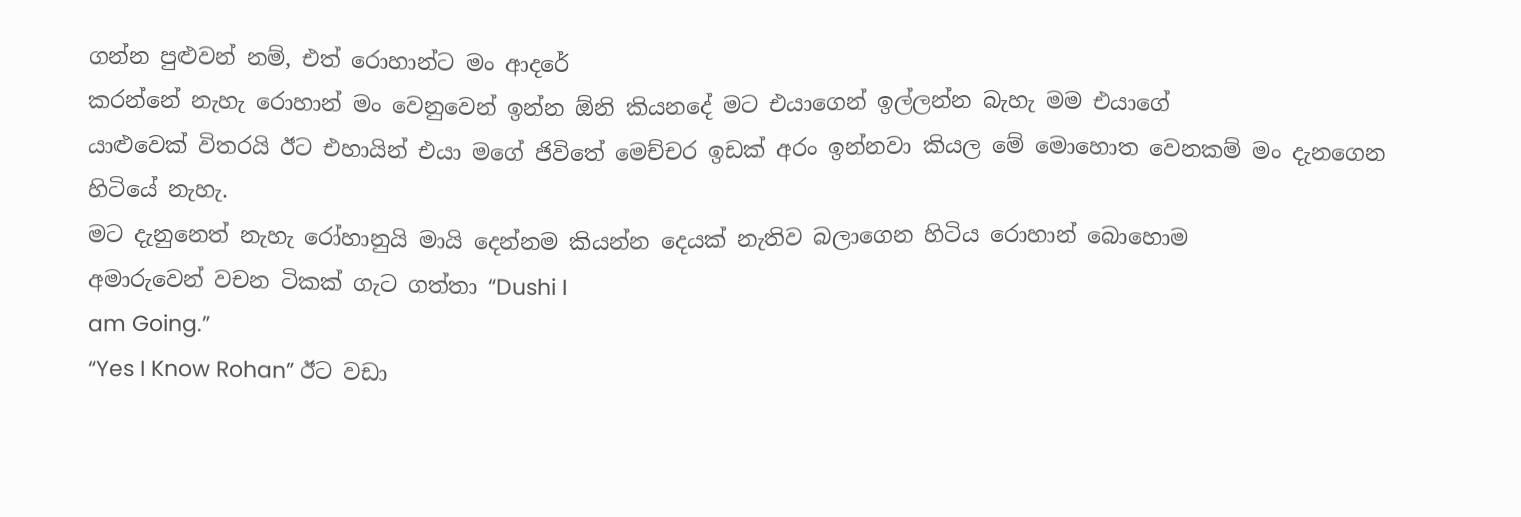ගන්න පුළුවන් නම්, එත් රොහාන්ට මං ආදරේ
කරන්නේ නැහැ රොහාන් මං වෙනුවෙන් ඉන්න ඕනි කියනදේ මට එයාගෙන් ඉල්ලන්න බැහැ මම එයාගේ
යාළුවෙක් විතරයි ඊට එහායින් එයා මගේ ජිවිතේ මෙච්චර ඉඩක් අරං ඉන්නවා කියල මේ මොහොත වෙනකම් මං දැනගෙන හිටියේ නැහැ.
මට දැනුනෙත් නැහැ රෝහානුයි මායි දෙන්නම කියන්න දෙයක් නැතිව බලාගෙන හිටිය රොහාන් බොහොම
අමාරුවෙන් වචන ටිකක් ගැට ගත්තා “Dushi I
am Going.”
“Yes I Know Rohan” ඊට වඩා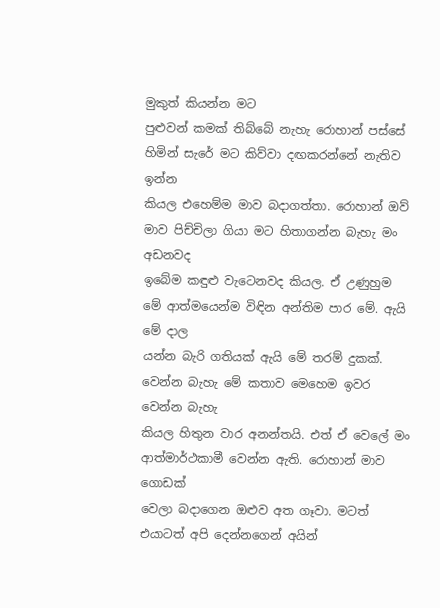මුකුත් කියන්න මට
පුළුවන් කමක් තිබ්බේ නැහැ රොහාන් පස්සේ හිමින් සැරේ මට කිව්වා දඟකරන්නේ නැතිව ඉන්න
කියල එහෙම්ම මාව බදාගත්තා. රොහාන් ඔව් මාව පිච්චිලා ගියා මට හිතාගන්න බැහැ මං අඩනවද
ඉබේම කඳුළු වැටෙනවද කියල. ඒ උණුහුම මේ ආත්මයෙන්ම විඳින අන්තිම පාර මේ. ඇයි මේ දාල
යන්න බැරි ගතියක් ඇයි මේ තරම් දුකක්. වෙන්න බැහැ මේ කතාව මෙහෙම ඉවර වෙන්න බැහැ
කියල හිතුන වාර අනන්තයි. එත් ඒ වෙලේ මං ආත්මාර්ථකාමී වෙන්න ඇති. රොහාන් මාව ගොඩක්
වෙලා බදාගෙන ඔළුව අත ගෑවා. මටත් එයාටත් අපි දෙන්නගෙන් අයින්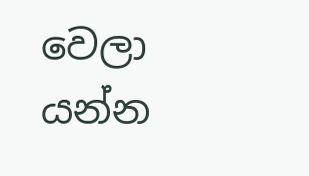වෙලා යන්න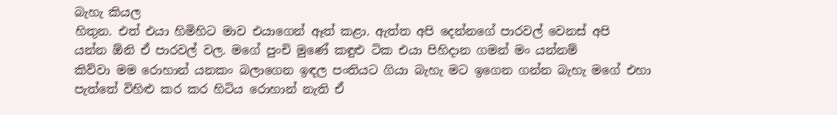බැහැ කියල
හිතුන. එත් එයා හිමිහිට මාව එයාගෙන් ඈත් කළා. ඇත්ත අපි දෙන්නගේ පාරවල් වෙනස් අපි
යන්න ඕනි ඒ පාරවල් වල. මගේ පුංචි මුණේ කඳුළු ටික එයා පිහිදාන ගමන් මං යන්නම්
කිව්වා මම රොහාන් යනකං බලාගෙන ඉඳල පංතියට ගියා බැහැ මට ඉගෙන ගන්න බැහැ මගේ එහා
පැත්තේ විහිළු කර කර හිටිය රොහාන් නැති ඒ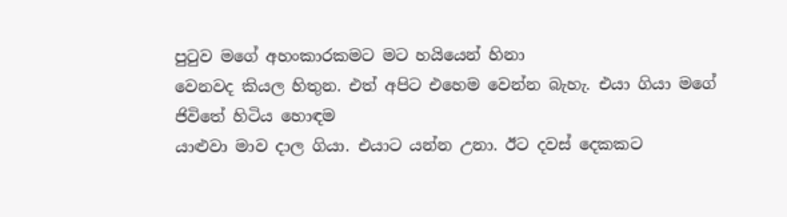පුටුව මගේ අහංකාරකමට මට හයියෙන් හිනා
වෙනවද කියල හිතුන. එත් අපිට එහෙම වෙන්න බැහැ. එයා ගියා මගේ ජිවිතේ හිටිය හොඳම
යාළුවා මාව දාල ගියා. එයාට යන්න උනා. ඊට දවස් දෙකකට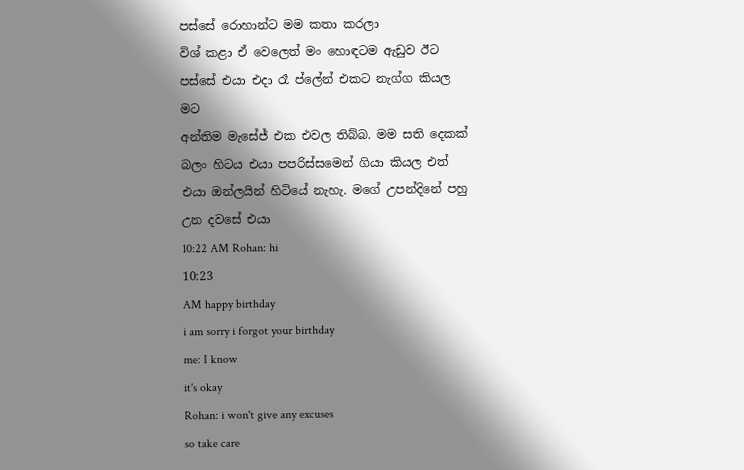පස්සේ රොහාන්ට මම කතා කරලා
විශ් කළා ඒ වෙලෙත් මං හොඳටම ඇඩුව ඊට පස්සේ එයා එදා රෑ ප්ලේන් එකට නැග්ග කියල මට
අන්තිම මැසේජ් එක එවල තිබ්බ. මම සති දෙකක් බලං හිටය එයා පපරිස්සමෙන් ගියා කියල එත්
එයා ඔන්ලයින් හිටියේ නැහැ. මගේ උපන්දිනේ පහු උන දවසේ එයා
10:22 AM Rohan: hi
10:23
AM happy birthday
i am sorry i forgot your birthday
me: I know
it's okay
Rohan: i won't give any excuses
so take care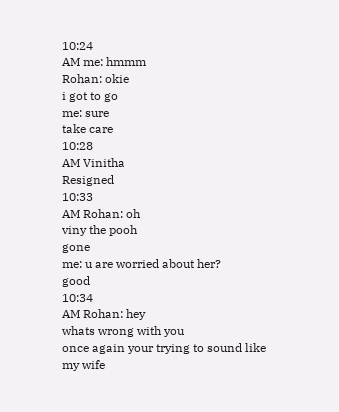10:24
AM me: hmmm
Rohan: okie
i got to go
me: sure
take care
10:28
AM Vinitha
Resigned
10:33
AM Rohan: oh
viny the pooh
gone
me: u are worried about her?
good
10:34
AM Rohan: hey
whats wrong with you
once again your trying to sound like
my wife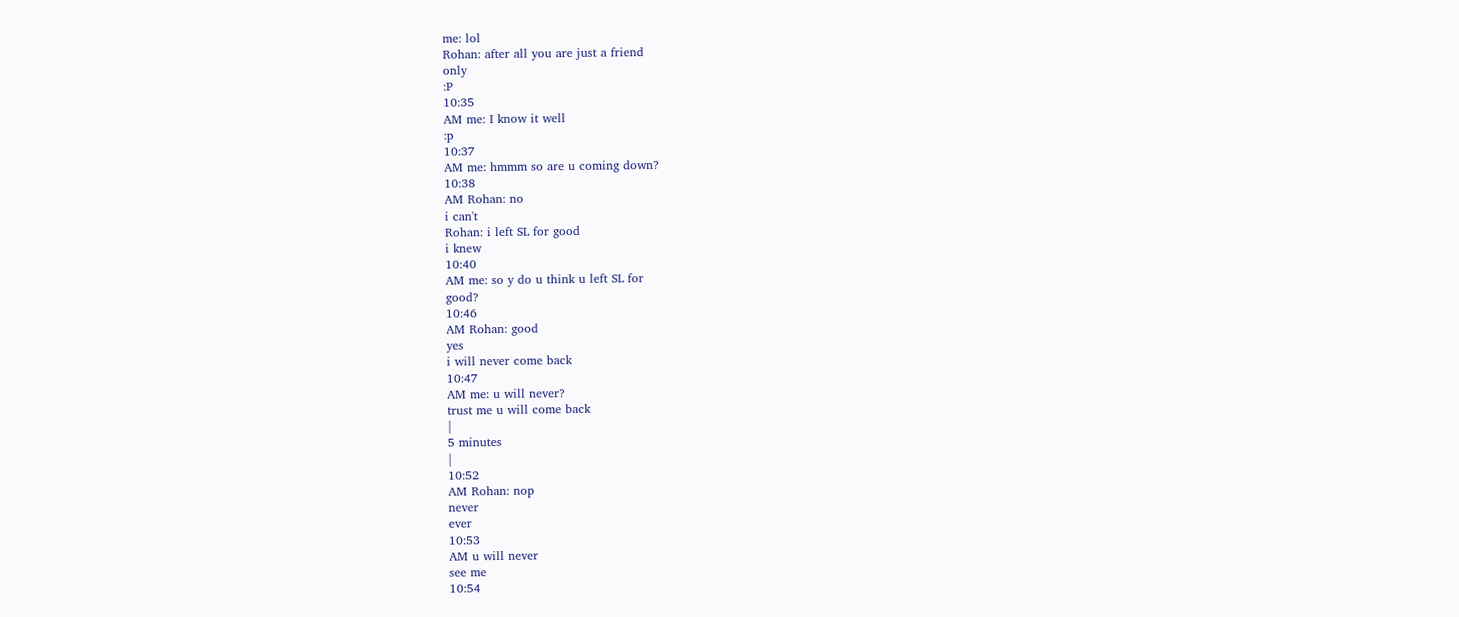me: lol
Rohan: after all you are just a friend
only
:P
10:35
AM me: I know it well
:p
10:37
AM me: hmmm so are u coming down?
10:38
AM Rohan: no
i can't
Rohan: i left SL for good
i knew
10:40
AM me: so y do u think u left SL for
good?
10:46
AM Rohan: good
yes
i will never come back
10:47
AM me: u will never?
trust me u will come back
|
5 minutes
|
10:52
AM Rohan: nop
never
ever
10:53
AM u will never
see me
10:54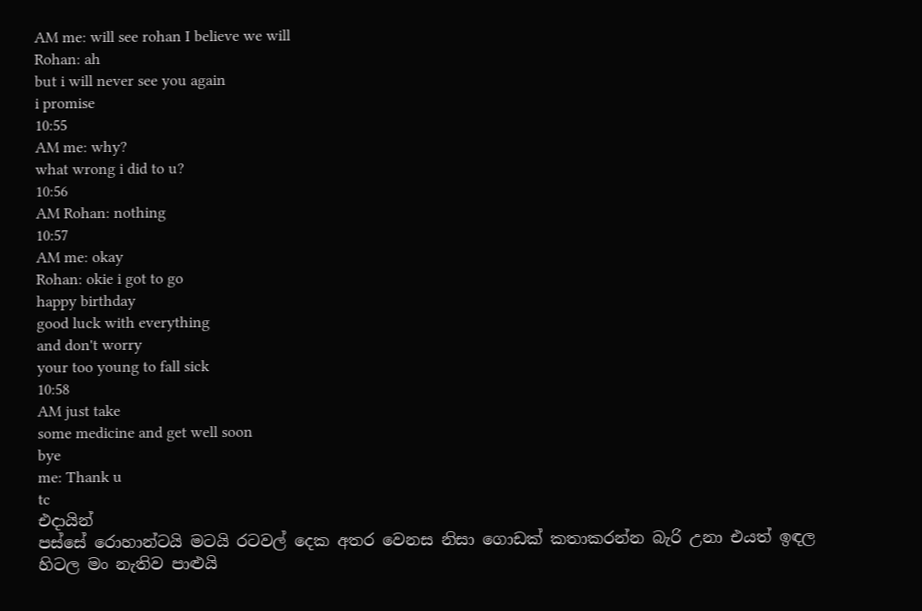AM me: will see rohan I believe we will
Rohan: ah
but i will never see you again
i promise
10:55
AM me: why?
what wrong i did to u?
10:56
AM Rohan: nothing
10:57
AM me: okay
Rohan: okie i got to go
happy birthday
good luck with everything
and don't worry
your too young to fall sick
10:58
AM just take
some medicine and get well soon
bye
me: Thank u
tc
එදායින්
පස්සේ රොහාන්ටයි මටයි රටවල් දෙක අතර වෙනස නිසා ගොඩක් කතාකරන්න බැරි උනා එයත් ඉඳල
හිටල මං නැතිව පාළුයි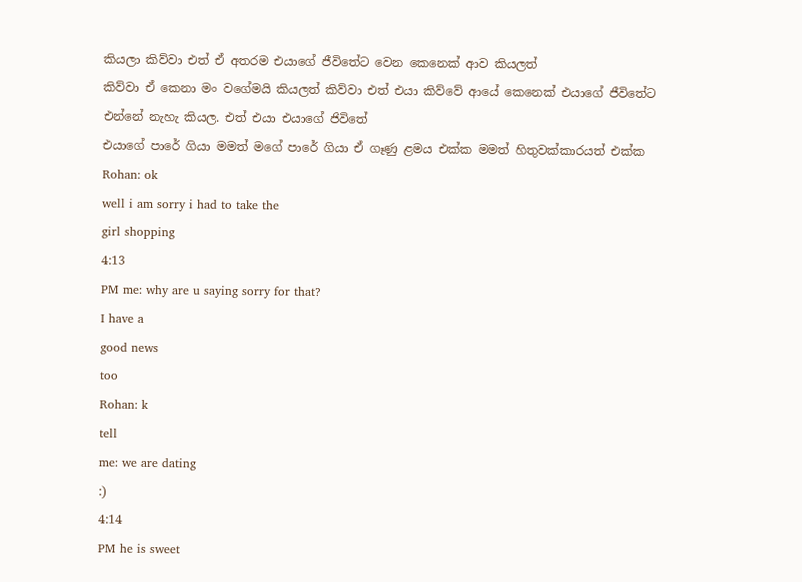කියලා කිව්වා එත් ඒ අතරම එයාගේ ජීවිතේට වෙන කෙනෙක් ආව කියලත්
කිව්වා ඒ කෙනා මං වගේමයි කියලත් කිව්වා එත් එයා කිව්වේ ආයේ කෙනෙක් එයාගේ ජීවිතේට
එන්නේ නැහැ කියල. එත් එයා එයාගේ ජිවිතේ
එයාගේ පාරේ ගියා මමත් මගේ පාරේ ගියා ඒ ගෑණු ළමය එක්ක මමත් හිතුවක්කාරයත් එක්ක
Rohan: ok
well i am sorry i had to take the
girl shopping
4:13
PM me: why are u saying sorry for that?
I have a
good news
too
Rohan: k
tell
me: we are dating
:)
4:14
PM he is sweet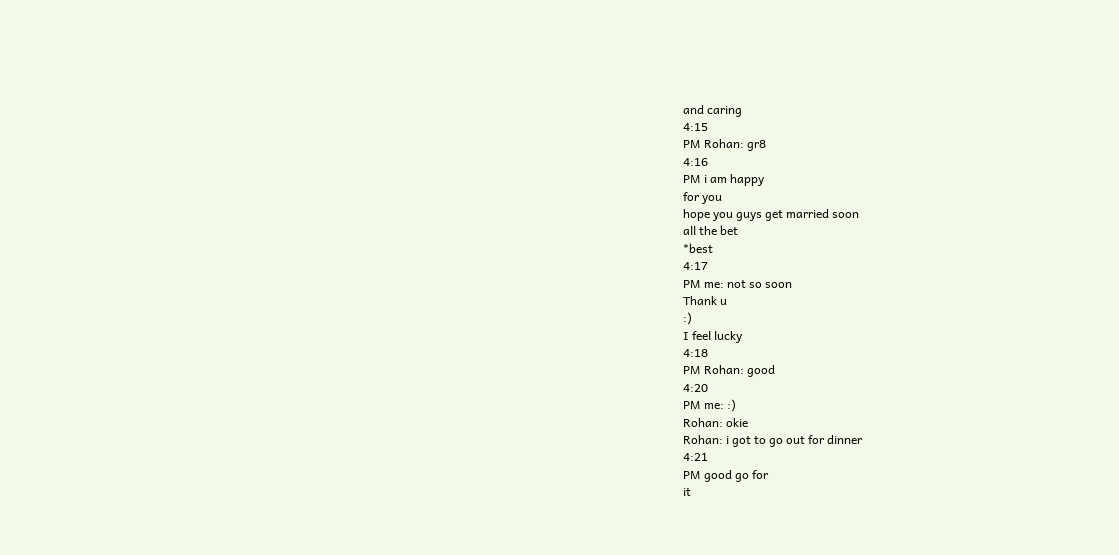and caring
4:15
PM Rohan: gr8
4:16
PM i am happy
for you
hope you guys get married soon
all the bet
*best
4:17
PM me: not so soon
Thank u
:)
I feel lucky
4:18
PM Rohan: good
4:20
PM me: :)
Rohan: okie
Rohan: i got to go out for dinner
4:21
PM good go for
it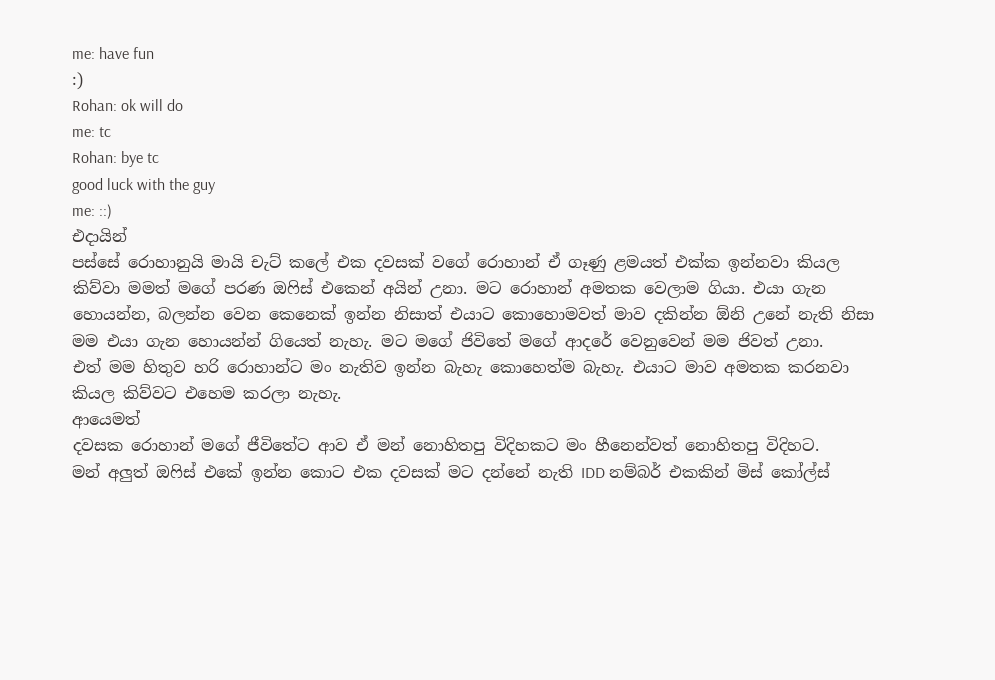me: have fun
:)
Rohan: ok will do
me: tc
Rohan: bye tc
good luck with the guy
me: ::)
එදායින්
පස්සේ රොහානුයි මායි චැට් කලේ එක දවසක් වගේ රොහාන් ඒ ගෑණු ළමයත් එක්ක ඉන්නවා කියල
කිව්වා මමත් මගේ පරණ ඔෆිස් එකෙන් අයින් උනා. මට රොහාන් අමතක වෙලාම ගියා. එයා ගැන
හොයන්න, බලන්න වෙන කෙනෙක් ඉන්න නිසාත් එයාට කොහොමවත් මාව දකින්න ඕනි උනේ නැති නිසා
මම එයා ගැන හොයන්න් ගියෙත් නැහැ. මට මගේ ජිවිතේ මගේ ආදරේ වෙනුවෙන් මම ජිවත් උනා.
එත් මම හිතුව හරි රොහාන්ට මං නැතිව ඉන්න බැහැ කොහෙත්ම බැහැ. එයාට මාව අමතක කරනවා
කියල කිව්වට එහෙම කරලා නැහැ.
ආයෙමත්
දවසක රොහාන් මගේ ජීවිතේට ආව ඒ මන් නොහිතපු විදිහකට මං හීනෙන්වත් නොහිතපු විදිහට.
මන් අලුත් ඔෆිස් එකේ ඉන්න කොට එක දවසක් මට දන්නේ නැති IDD නම්බර් එකකින් මිස් කෝල්ස්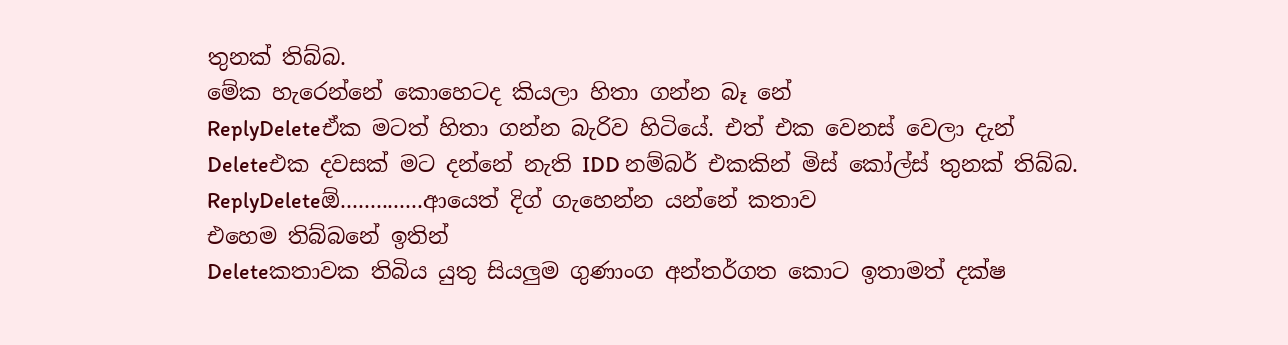තුනක් තිබ්බ.
මේක හැරෙන්නේ කොහෙටද කියලා හිතා ගන්න බෑ නේ
ReplyDeleteඒක මටත් හිතා ගන්න බැරිව හිටියේ. එත් එක වෙනස් වෙලා දැන්
Deleteඑක දවසක් මට දන්නේ නැති IDD නම්බර් එකකින් මිස් කෝල්ස් තුනක් තිබ්බ.
ReplyDeleteඕ..............ආයෙත් දිග් ගැහෙන්න යන්නේ කතාව
එහෙම තිබ්බනේ ඉතින්
Deleteකතාවක තිබිය යුතු සියලුම ගුණාංග අන්තර්ගත කොට ඉතාමත් දක්ෂ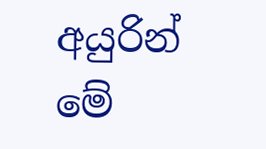අයුරින් මේ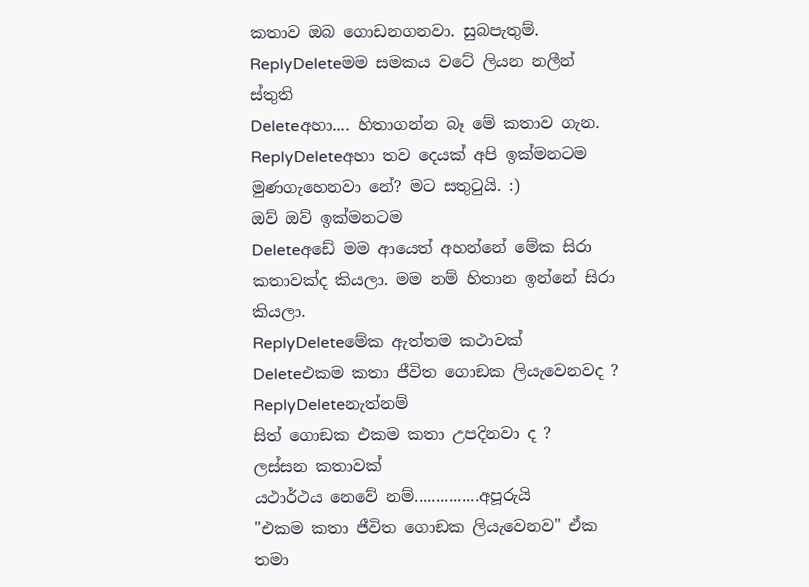කතාව ඔබ ගොඩනගනවා. සුබපැතුම්.
ReplyDeleteමම සමකය වටේ ලියන නලීන්
ස්තුති
Deleteඅහා.... හිතාගන්න බෑ මේ කතාව ගැන.
ReplyDeleteඅහා තව දෙයක් අපි ඉක්මනටම මුණගැහෙනවා නේ? මට සතුටුයි. :)
ඔව් ඔව් ඉක්මනටම
Deleteඅඩේ මම ආයෙත් අහන්නේ මේක සිරා කතාවක්ද කියලා. මම නම් හිතාන ඉන්නේ සිරා කියලා.
ReplyDeleteමේක ඇත්තම කථාවක්
Deleteඑකම කතා ජීවිත ගොඞක ලියැවෙනවද ?
ReplyDeleteනැත්නම්
සිත් ගොඞක එකම කතා උපදිනවා ද ?
ලස්සන කතාවක්
යථාර්ථය නෙවේ නම්...............අපූරුයි
"එකම කතා ජීවිත ගොඞක ලියැවෙනව" ඒක තමා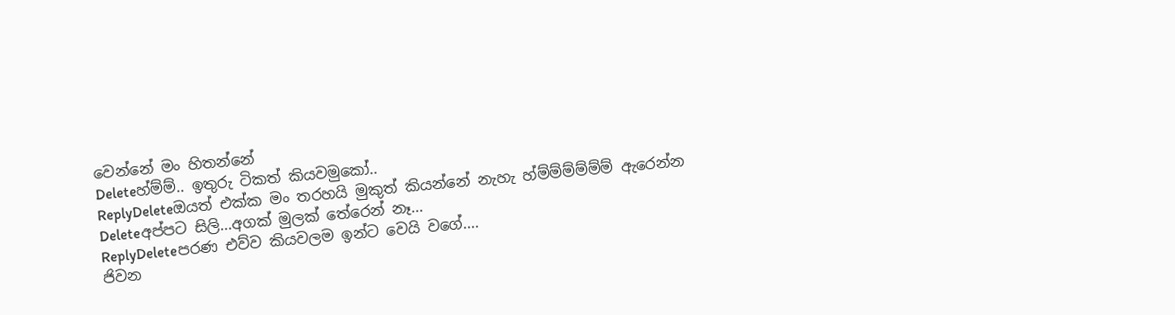වෙන්නේ මං හිතන්නේ
Deleteහ්ම්ම්.. ඉතුරු ටිකත් කියවමුකෝ..
ReplyDeleteඔයත් එක්ක මං තරහයි මුකුත් කියන්නේ නැහැ හ්ම්ම්ම්ම්ම්ම් ඇරෙන්න
Deleteඅප්පට සිලි...අගක් මුලක් තේරෙන් නෑ...
ReplyDeleteපරණ එව්ව කියවලම ඉන්ට වෙයි වගේ....
ජිවන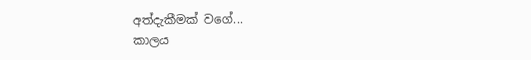අත්දැකීමක් වගේ...
කාලය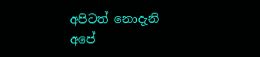අපිටත් නොදැනි අපේ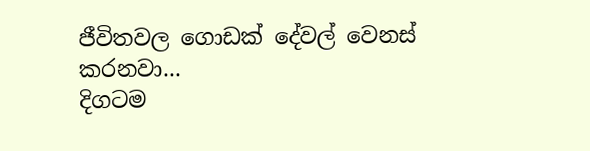ජීවිතවල ගොඩක් දේවල් වෙනස් කරනවා...
දිගටම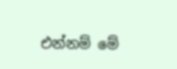එන්නම් මේ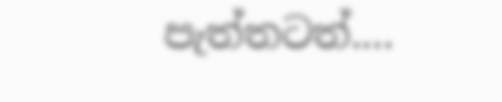පැත්තටත්....